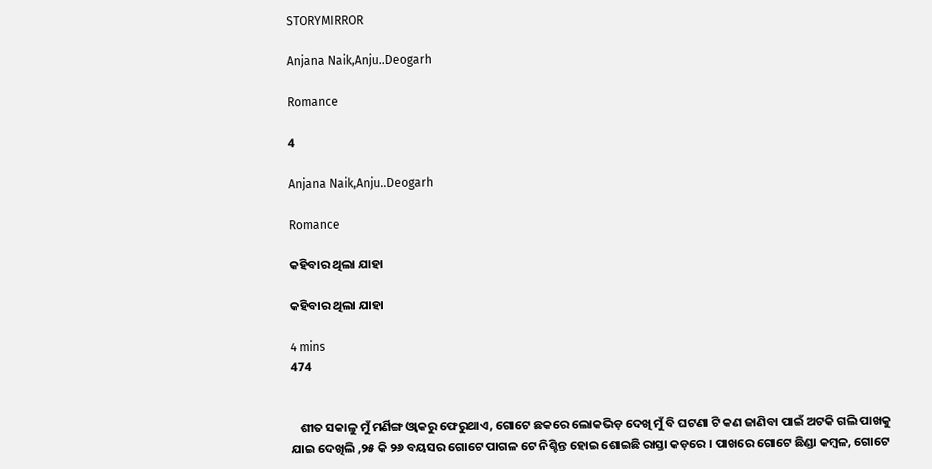STORYMIRROR

Anjana Naik,Anju..Deogarh

Romance

4

Anjana Naik,Anju..Deogarh

Romance

କହିବାର ଥିଲା ଯାହା

କହିବାର ଥିଲା ଯାହା

4 mins
474


   ଶୀତ ସକାଳୁ ମୁଁ ମର୍ଣିଙ୍ଗ ଓ୍ବାକରୁ ଫେରୁଥାଏ, ଗୋଟେ ଛକରେ ଲୋକଭିଡ଼ ଦେଖି ମୁଁ ବି ଘଟଣା ଟି କଣ ଜାଣିବା ପାଇଁ ଅଟକି ଗଲି ପାଖକୁ ଯାଇ ଦେଖିଲି ,୨୫ କି ୨୬ ବୟସର ଗୋଟେ ପାଗଳ ଟେ ନିଶ୍ଚିନ୍ତ ହୋଇ ଶୋଇଛି ରାସ୍ତା କଡ଼ରେ । ପାଖରେ ଗୋଟେ ଛିଣ୍ଡା କମ୍ବଳ, ଗୋଟେ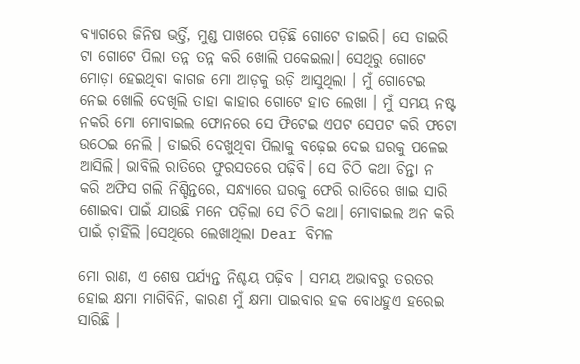ବ୍ୟାଗରେ ଜିନିଷ ଭର୍ତ୍ତି, ମୁଣ୍ଡ ପାଖରେ ପଡ଼ିଛି ଗୋଟେ ଡାଇରି। ସେ ଡାଇରି ଟା ଗୋଟେ ପିଲା ତନ୍ନ ତନ୍ନ କରି ଖୋଲି ପକେଇଲା। ସେଥିରୁ ଗୋଟେ ମୋଡ଼ା ହେଇଥିବା କାଗଜ ମୋ ଆଡ଼କୁ ଉଡ଼ି ଆସୁଥିଲା । ମୁଁ ଗୋଟେଇ ନେଇ ଖୋଲି ଦେଖିଲି ତାହା କାହାର ଗୋଟେ ହାତ ଲେଖା । ମୁଁ ସମୟ ନଷ୍ଟ ନକରି ମୋ ମୋବାଇଲ ଫୋନରେ ସେ ଫିଟେଇ ଏପଟ ସେପଟ କରି ଫଟୋ ଉଠେଇ ନେଲି । ଡାଇରି ଦେଖୁଥିବା ପିଲାକୁ ବଢ଼େଇ ଦେଇ ଘରକୁ ପଳେଇ ଆସିଲି। ଭାବିଲି ରାତିରେ ଫୁରସତରେ ପଢ଼ିବି। ସେ ଚିଠି କଥା ଚିନ୍ତା ନ କରି ଅଫିସ ଗଲି ନିଶ୍ଚିନ୍ତରେ, ସନ୍ଧ୍ୟାରେ ଘରକୁ ଫେରି ରାତିରେ ଖାଇ ସାରି ଶୋଇବା ପାଇଁ ଯାଉଛି ମନେ ପଡ଼ିଲା ସେ ଚିଠି କଥା। ମୋବାଇଲ ଅନ କରି ପାଇଁ ଚ଼ାହିଁଲି ।ସେଥିରେ ଲେଖାଥିଲା Dear ବିମଳ

ମୋ ରାଣ, ଏ ଶେଷ ପର୍ଯ୍ୟନ୍ତ ନିଶ୍ଚୟ ପଢ଼ିବ । ସମୟ ଅଭାବରୁ ତରତର ହୋଇ କ୍ଷମା ମାଗିବିନି, କାରଣ ମୁଁ କ୍ଷମା ପାଇବାର ହକ ବୋଧହୁଏ ହରେଇ ସାରିଛି ।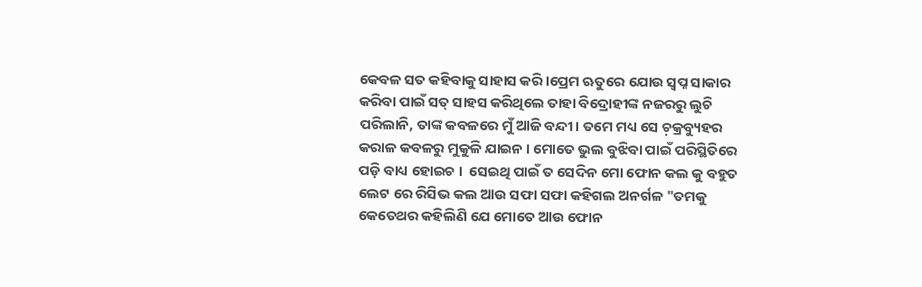କେବଳ ସତ କହିବାକୁ ସାହାସ କରି ।ପ୍ରେମ ଋତୁରେ ଯୋଉ ସ୍ବପ୍ନ ସାକାର କରିବା ପାଇଁ ସତ୍ ସାହସ କରିଥିଲେ ତାହା ବିଦ୍ରୋହୀଙ୍କ ନଜରରୁ ଲୁଚି ପରିଲାନି, ତାଙ୍କ କବଳରେ ମୁଁ ଆଜି ବନ୍ଦୀ। ତମେ ମଧ୍ୟ ସେ ଚ଼କ୍ରବ୍ୟୁହର କରାଳ କବଳରୁ ମୁକୁଳି ଯାଇନ । ମୋତେ ଭୁଲ ବୁଝିବା ପାଇଁ ପରିସ୍ଥିତିରେ ପଡ଼ି ବାଧ୍ୟ ହୋଇଚ ।  ସେଇଥି ପାଇଁ ତ ସେଦିନ ମୋ ଫୋନ କଲ କୁ ବହୁତ ଲେଟ ରେ ରିସିଭ କଲ ଆଉ ସଫା ସଫା କହିଗଲ ଅନର୍ଗଳ "ତମକୁ କେତେଥର କହିଲିଣି ଯେ ମୋତେ ଆଉ ଫୋନ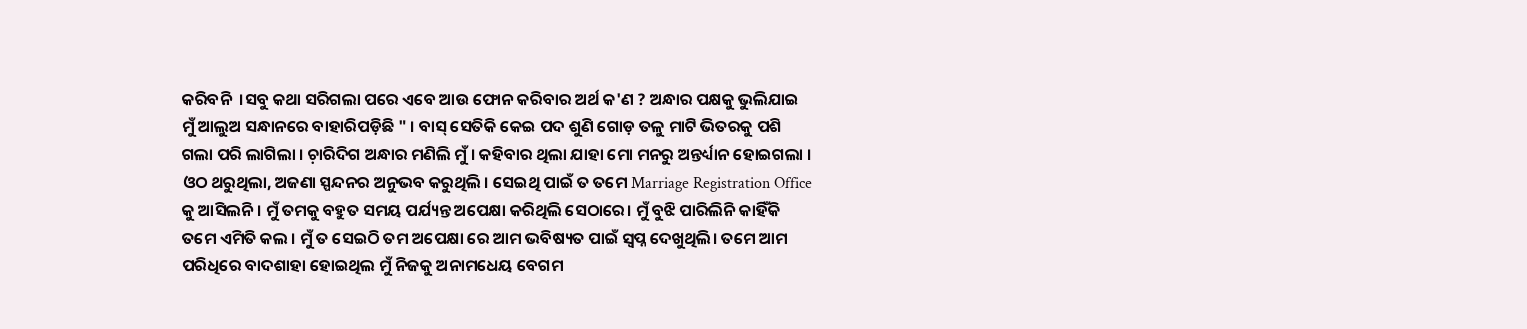କରିବନି  ।ସବୁ କଥା ସରିଗଲା ପରେ ଏବେ ଆଉ ଫୋନ କରିବାର ଅର୍ଥ କ'ଣ ? ଅନ୍ଧାର ପକ୍ଷକୁ ଭୁଲିଯାଇ ମୁଁ ଆଲୁଅ ସନ୍ଧାନରେ ବାହାରିପଡ଼ିଛି " । ବାସ୍ ସେତିକି କେଇ ପଦ ଶୁଣି ଗୋଡ଼ ତଳୁ ମାଟି ଭିତରକୁ ପଶି ଗଲା ପରି ଲାଗିଲା । ଚ଼ାରିଦିଗ ଅନ୍ଧାର ମଣିଲି ମୁଁ । କହିବାର ଥିଲା ଯାହା ମୋ ମନରୁ ଅନ୍ତର୍ଧ୍ୟାନ ହୋଇଗଲା । ଓଠ ଥରୁଥିଲା, ଅଜଣା ସ୍ପନ୍ଦନର ଅନୁଭବ କରୁଥିଲି । ସେଇଥି ପାଇଁ ତ ତମେ Marriage Registration Office କୁ ଆସିଲନି । ମୁଁ ତମକୁ ବହୁତ ସମୟ ପର୍ଯ୍ୟନ୍ତ ଅପେକ୍ଷା କରିଥିଲି ସେଠାରେ। ମୁଁ ବୁଝି ପାରିଲିନି କାହିଁକି ତମେ ଏମିତି କଲ । ମୁଁ ତ ସେଇଠି ତମ ଅପେକ୍ଷା ରେ ଆମ ଭବିଷ୍ୟତ ପାଇଁ ସ୍ବପ୍ନ ଦେଖୁଥିଲି। ତମେ ଆମ ପରିଧିରେ ବାଦଶାହା ହୋଇଥିଲ ମୁଁ ନିଜକୁ ଅନାମଧେୟ ବେଗମ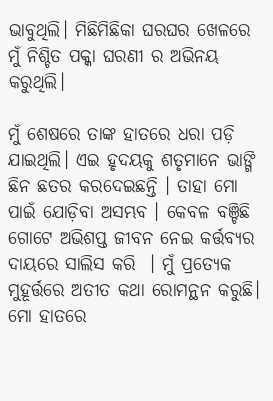ଭାବୁଥିଲି। ମିଛିମିଛିକା ଘରଘର ଖେଳରେ ମୁଁ ନିଶ୍ଚିତ ପକ୍କା ଘରଣୀ ର ଅଭିନୟ କରୁଥିଲି।

ମୁଁ ଶେଷରେ ତାଙ୍କ ହାତରେ ଧରା ପଡ଼ି ଯାଇଥିଲି। ଏଇ ହୃଦୟକୁ ଶତୃମାନେ ଭାଙ୍ଗି ଛିନ ଛତର କରଦେଇଛନ୍ତି । ତାହା ମୋ ପାଇଁ ଯୋଡ଼ିବା ଅସମ୍ଭବ । କେବଳ ବଞ୍ଚିଛି ଗୋଟେ ଅଭିଶପ୍ତ ଜୀବନ ନେଇ କର୍ତ୍ତବ୍ୟର ଦାୟରେ ସାଲିସ କରି  । ମୁଁ ପ୍ରତ୍ୟେକ ମୁହୂର୍ତ୍ତରେ ଅତୀତ କଥା ରୋମନ୍ଥନ କରୁଛି। ମୋ ହାତରେ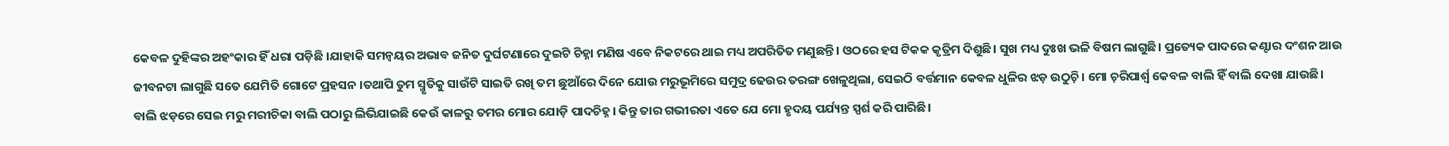କେବଳ ଦୁହିଙ୍କର ଅହଂକାର ହିଁ ଧରା ପଡ଼ିଛି ।ଯାହାକି ସମନ୍ୱୟର ଅଭାବ ଜନିତ ଦୁର୍ଘଟଣାରେ ଦୁଇଟି ଚିହ୍ନା ମଣିଷ ଏବେ ନିକଟରେ ଥାଇ ମଧ୍ୟ ଅପରିତିତ ମଣୁଛନ୍ତି। ଓଠରେ ହସ ଟିକକ କୃତ୍ରିମ ଦିଶୁଛି। ସୁଖ ମଧ୍ୟ ଦୁଃଖ ଭଳି ବିଷମ ଲାଗୁଛି। ପ୍ରତ୍ୟେକ ପାଦରେ କଣ୍ଟାର ଦଂଶନ ଆଉ ଜୀବନଟା ଲାଗୁଛି ସତେ ଯେମିତି ଗୋଟେ ପ୍ରହସନ ।ତଥାପି ତୁମ ସ୍ମୃତିକୁ ସାଉଁଟି ସାଇତି ରଖି ତମ ଛୁଆଁରେ ଦିନେ ଯୋଉ ମରୁଭୂମିରେ ସମୁଦ୍ର ଢେଉର ତରଙ୍ଗ ଖେଳୁଥିଲା, ସେଇଠି ବର୍ତ୍ତମାନ କେବଳ ଧୁଳିର ଝଡ଼ ଉଠୁଚ଼ି। ମୋ ଚ଼ରିପାର୍ଶ୍ବ କେବଳ ବାଲି ହିଁ ବାଲି ଦେଖା ଯାଉଛି। ବାଲି ଝଡ଼ରେ ସେଇ ମରୁ ମରୀଚିକା ବାଲି ପଠାରୁ ଲିଭିଯାଇଛି କେଉଁ କାଳରୁ ତମର ମୋର ଯୋଡ଼ି ପାଦଚିହ୍ନ। କିନ୍ତୁ ତାର ଗଭୀରତା ଏତେ ଯେ ମୋ ହୃଦୟ ପର୍ଯ୍ୟନ୍ତ ସ୍ପର୍ଶ କରି ପାରିଛି।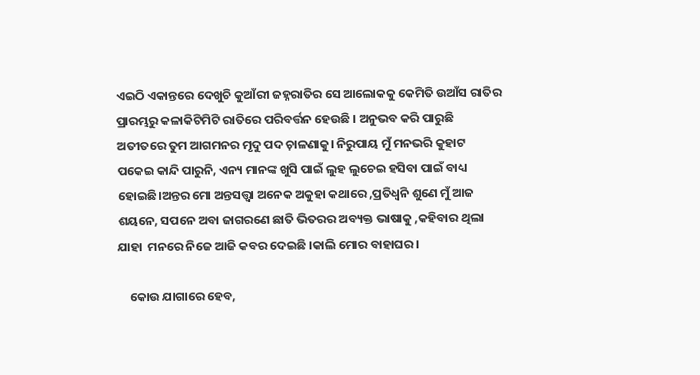ଏଇଠି ଏକାନ୍ତରେ ଦେଖୁଚି କୁଆଁରୀ ଜହ୍ନରାତିର ସେ ଆଲୋକକୁ କେମିତି ଉଆଁସ ରାତିର ପ୍ରାରମ୍ଭରୁ କଳାକିଟିମିଟି ରାତିରେ ପରିବର୍ତ୍ତନ ହେଉଛି । ଅନୁଭବ କରି ପାରୁଛି ଅତୀତରେ ତୁମ ଆଗମନର ମୃଦୁ ପଦ ଚ଼ାଳଣାକୁ। ନିରୁପାୟ ମୁଁ ମନଭରି କୁହାଟ ପକେଇ କାନ୍ଦି ପାରୁନି, ଏନ୍ୟ ମାନଙ୍କ ଖୁସି ପାଇଁ ଲୁହ ଲୁଚେଇ ହସିବା ପାଇଁ ବାଧ୍ୟ ହୋଇଛି।ଅନ୍ତର ମୋ ଅନ୍ତସତ୍ତ୍ବା ଅନେକ ଅକୁହା କଥାରେ ,ପ୍ରତିଧ୍ବନି ଶୁଣେ ମୁଁ ଆଜ ଶୟନେ, ସପନେ ଅବା ଜାଗରଣେ ଛାତି ଭିତରର ଅବ୍ୟକ୍ତ ଭାଷାକୁ ,କହିବାର ଥିଲା ଯାହା  ମନରେ ନିଜେ ଆଜି କବର ଦେଇଛି ।କାଲି ମୋର ବାହାଘର ।

    କୋଉ ଯାଗାରେ ହେବ,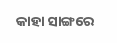କାହା ସାଙ୍ଗରେ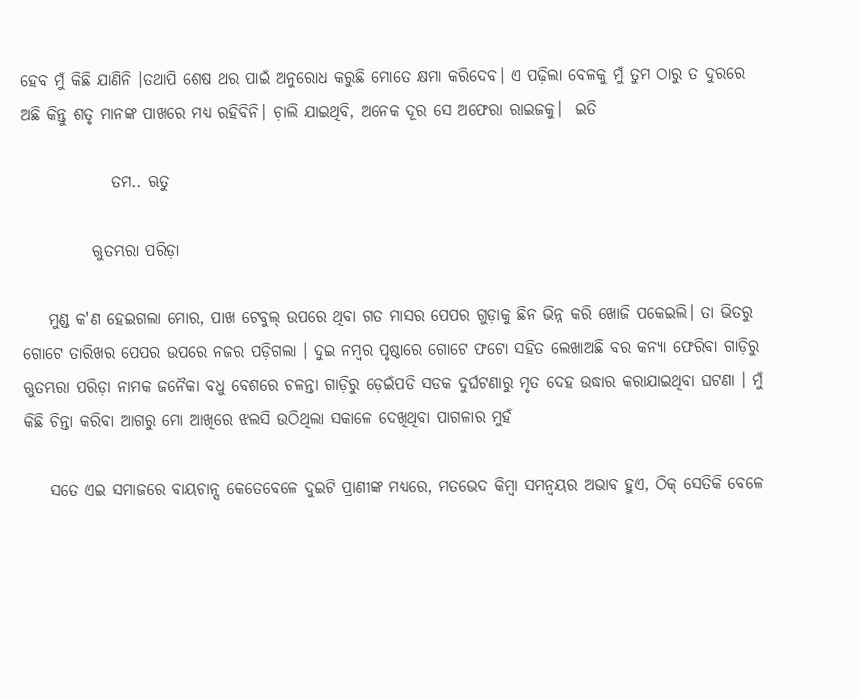ହେବ ମୁଁ କିଛି ଯାଣିନି ।ତଥାପି ଶେଷ ଥର ପାଇଁ ଅନୁରୋଧ କରୁଛି ମୋତେ କ୍ଷମା କରିଦେବ। ଏ ପଢ଼ିଲା ବେଳକୁ ମୁଁ ତୁମ ଠାରୁ ତ ଦୁରରେ ଅଛି କିନ୍ତୁ ଶତୃ ମାନଙ୍କ ପାଖରେ ମଧ୍ୟ ରହିବିନି। ଚ଼ାଲି ଯାଇଥିବି, ଅନେକ ଦୂର ସେ ଅଫେରା ରାଇଜକୁ।  ଇତି

              ତମ.. ଋତୁ

           ଋୁତମ୍ଭରା ପରିଡ଼ା

    ମୁଣ୍ଡ କ'ଣ ହେଇଗଲା ମୋର, ପାଖ ଟେବୁଲ୍ ଉପରେ ଥିବା ଗତ ମାସର ପେପର ଗୁଡ଼ାକୁ ଛିନ ଭିନ୍ନ କରି ଖୋଜି ପକେଇଲି। ତା ଭିତରୁ ଗୋଟେ ତାରିଖର ପେପର ଉପରେ ନଜର ପଡ଼ିଗଲା । ଦୁଇ ନମ୍ବର ପୃଷ୍ଠାରେ ଗୋଟେ ଫଟୋ ସହିତ ଲେଖାଅଛି ବର କନ୍ୟା ଫେରିବା ଗାଡ଼ିରୁ ଋୁତମ୍ଭରା ପରିଡ଼ା ନାମକ ଜନୈକା ବଧୁ ବେଶରେ ଚଳନ୍ତା ଗାଡ଼ିରୁ ଡ଼େଇଁପଡି ସଡକ ଦୁର୍ଘଟଣାରୁ ମୃତ ଦେହ ଉଦ୍ଧାର କରାଯାଇଥିବା ଘଟଣା । ମୁଁ କିଛି ଚିନ୍ତା କରିବା ଆଗରୁ ମୋ ଆଖିରେ ଝଲସି ଉଠିଥିଲା ସକାଳେ ଦେଖିଥିବା ପାଗଳାର ମୁହଁ

    ସତେ ଏଇ ସମାଜରେ ବାୟଚାନ୍ସ କେତେବେଳେ ଦୁଇଟି ପ୍ରାଣୀଙ୍କ ମଧ୍ୟରେ, ମତଭେଦ କିମ୍ବା ସମନ୍ୱୟର ଅଭାବ ହୁଏ, ଠିକ୍ ସେତିକି ବେଳେ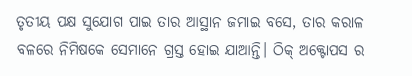ତୃତୀୟ ପକ୍ଷ ସୁଯୋଗ ପାଇ ତାର ଆସ୍ଥାନ ଜମାଇ ବସେ, ତାର କରାଳ ବଳରେ ନିମିଷକେ ସେମାନେ ଗ୍ରସ୍ତ ହୋଇ ଯାଆନ୍ତି। ଠିକ୍ ଅକ୍ଟୋପସ ର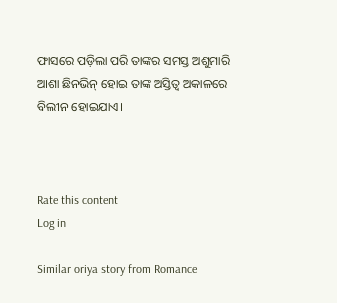ଫାସରେ ପଡ଼ିଲା ପରି ତାଙ୍କର ସମସ୍ତ ଅଶୁମାରି ଆଶା ଛିନଭିନ୍ ହୋଇ ତାଙ୍କ ଅସ୍ତିତ୍ବ ଅକାଳରେ ବିଲୀନ ହୋଇଯାଏ।



Rate this content
Log in

Similar oriya story from Romance